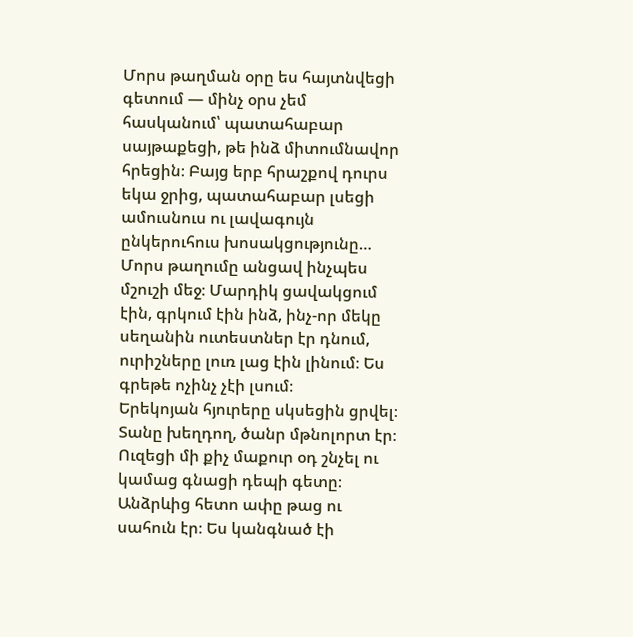Մորս թաղման օրը ես հայտնվեցի գետում — մինչ օրս չեմ հասկանում՝ պատահաբար սայթաքեցի, թե ինձ միտումնավոր հրեցին։ Բայց երբ հրաշքով դուրս եկա ջրից, պատահաբար լսեցի ամուսնուս ու լավագույն ընկերուհուս խոսակցությունը…
Մորս թաղումը անցավ ինչպես մշուշի մեջ։ Մարդիկ ցավակցում էին, գրկում էին ինձ, ինչ-որ մեկը սեղանին ուտեստներ էր դնում, ուրիշները լուռ լաց էին լինում։ Ես գրեթե ոչինչ չէի լսում։
Երեկոյան հյուրերը սկսեցին ցրվել։ Տանը խեղդող, ծանր մթնոլորտ էր։ Ուզեցի մի քիչ մաքուր օդ շնչել ու կամաց գնացի դեպի գետը։
Անձրևից հետո ափը թաց ու սահուն էր։ Ես կանգնած էի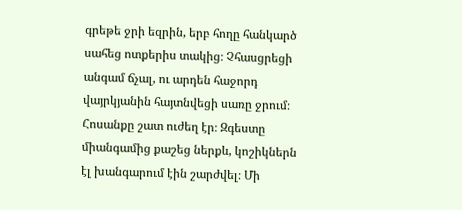գրեթե ջրի եզրին, երբ հողը հանկարծ սահեց ոտքերիս տակից։ Չհասցրեցի անգամ ճչալ, ու արդեն հաջորդ վայրկյանին հայտնվեցի սառը ջրում։
Հոսանքը շատ ուժեղ էր։ Զգեստը միանգամից քաշեց ներքև, կոշիկներն էլ խանգարում էին շարժվել։ Մի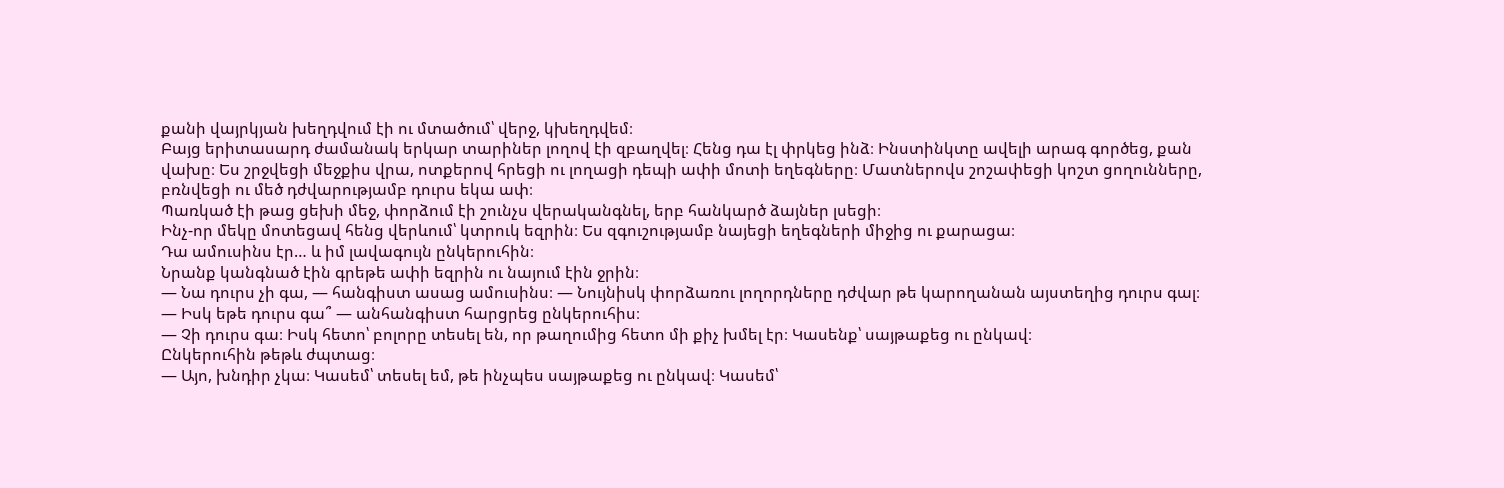քանի վայրկյան խեղդվում էի ու մտածում՝ վերջ, կխեղդվեմ։
Բայց երիտասարդ ժամանակ երկար տարիներ լողով էի զբաղվել։ Հենց դա էլ փրկեց ինձ։ Ինստինկտը ավելի արագ գործեց, քան վախը։ Ես շրջվեցի մեջքիս վրա, ոտքերով հրեցի ու լողացի դեպի ափի մոտի եղեգները։ Մատներովս շոշափեցի կոշտ ցողունները, բռնվեցի ու մեծ դժվարությամբ դուրս եկա ափ։
Պառկած էի թաց ցեխի մեջ, փորձում էի շունչս վերականգնել, երբ հանկարծ ձայներ լսեցի։
Ինչ-որ մեկը մոտեցավ հենց վերևում՝ կտրուկ եզրին։ Ես զգուշությամբ նայեցի եղեգների միջից ու քարացա։
Դա ամուսինս էր… և իմ լավագույն ընկերուհին։
Նրանք կանգնած էին գրեթե ափի եզրին ու նայում էին ջրին։
— Նա դուրս չի գա, — հանգիստ ասաց ամուսինս։ — Նույնիսկ փորձառու լողորդները դժվար թե կարողանան այստեղից դուրս գալ։
— Իսկ եթե դուրս գա՞ — անհանգիստ հարցրեց ընկերուհիս։
— Չի դուրս գա։ Իսկ հետո՝ բոլորը տեսել են, որ թաղումից հետո մի քիչ խմել էր։ Կասենք՝ սայթաքեց ու ընկավ։
Ընկերուհին թեթև ժպտաց։
— Այո, խնդիր չկա։ Կասեմ՝ տեսել եմ, թե ինչպես սայթաքեց ու ընկավ։ Կասեմ՝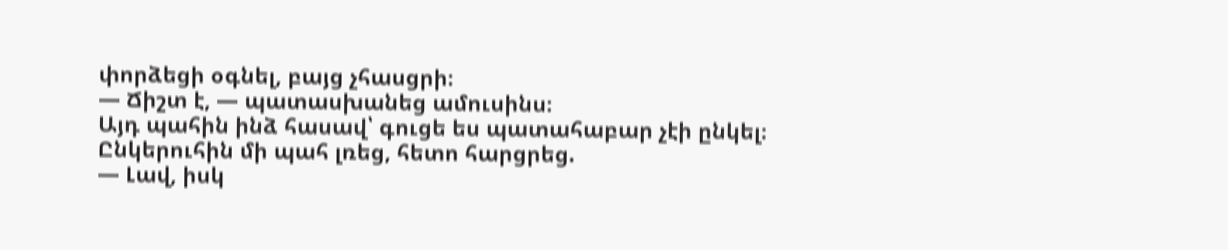փորձեցի օգնել, բայց չհասցրի։
— Ճիշտ է, — պատասխանեց ամուսինս։
Այդ պահին ինձ հասավ՝ գուցե ես պատահաբար չէի ընկել։
Ընկերուհին մի պահ լռեց, հետո հարցրեց.
— Լավ, իսկ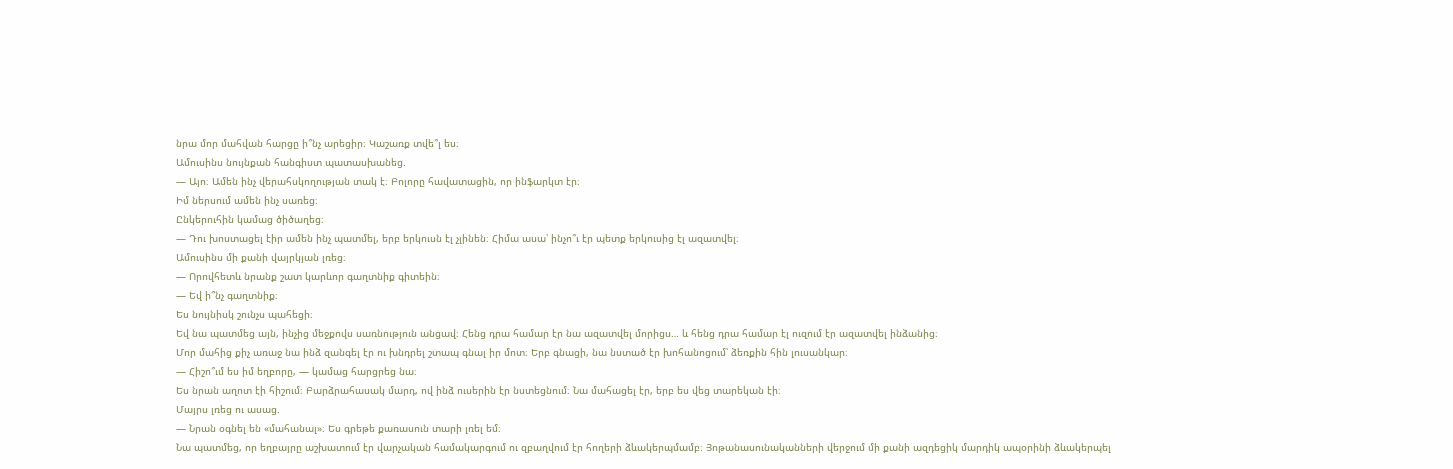նրա մոր մահվան հարցը ի՞նչ արեցիր։ Կաշառք տվե՞լ ես։
Ամուսինս նույնքան հանգիստ պատասխանեց.
— Այո։ Ամեն ինչ վերահսկողության տակ է։ Բոլորը հավատացին, որ ինֆարկտ էր։
Իմ ներսում ամեն ինչ սառեց։
Ընկերուհին կամաց ծիծաղեց։
— Դու խոստացել էիր ամեն ինչ պատմել, երբ երկուսն էլ չլինեն։ Հիմա ասա՝ ինչո՞ւ էր պետք երկուսից էլ ազատվել։
Ամուսինս մի քանի վայրկյան լռեց։
— Որովհետև նրանք շատ կարևոր գաղտնիք գիտեին։
— Եվ ի՞նչ գաղտնիք։
Ես նույնիսկ շունչս պահեցի։
Եվ նա պատմեց այն, ինչից մեջքովս սառնություն անցավ։ Հենց դրա համար էր նա ազատվել մորիցս… և հենց դրա համար էլ ուզում էր ազատվել ինձանից։
Մոր մահից քիչ առաջ նա ինձ զանգել էր ու խնդրել շտապ գնալ իր մոտ։ Երբ գնացի, նա նստած էր խոհանոցում՝ ձեռքին հին լուսանկար։
— Հիշո՞ւմ ես իմ եղբորը, — կամաց հարցրեց նա։
Ես նրան աղոտ էի հիշում։ Բարձրահասակ մարդ, ով ինձ ուսերին էր նստեցնում։ Նա մահացել էր, երբ ես վեց տարեկան էի։
Մայրս լռեց ու ասաց.
— Նրան օգնել են «մահանալ»։ Ես գրեթե քառասուն տարի լռել եմ։
Նա պատմեց, որ եղբայրը աշխատում էր վարչական համակարգում ու զբաղվում էր հողերի ձևակերպմամբ։ Յոթանասունականների վերջում մի քանի ազդեցիկ մարդիկ ապօրինի ձևակերպել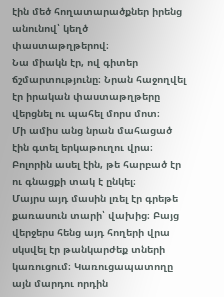էին մեծ հողատարածքներ իրենց անունով՝ կեղծ փաստաթղթերով։
Նա միակն էր, ով գիտեր ճշմարտությունը։ Նրան հաջողվել էր իրական փաստաթղթերը վերցնել ու պահել մորս մոտ։
Մի ամիս անց նրան մահացած էին գտել երկաթուղու վրա։ Բոլորին ասել էին, թե հարբած էր ու գնացքի տակ է ընկել։
Մայրս այդ մասին լռել էր գրեթե քառասուն տարի՝ վախից։ Բայց վերջերս հենց այդ հողերի վրա սկսվել էր թանկարժեք տների կառուցում։ Կառուցապատողը այն մարդու որդին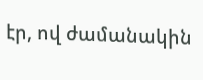էր, ով ժամանակին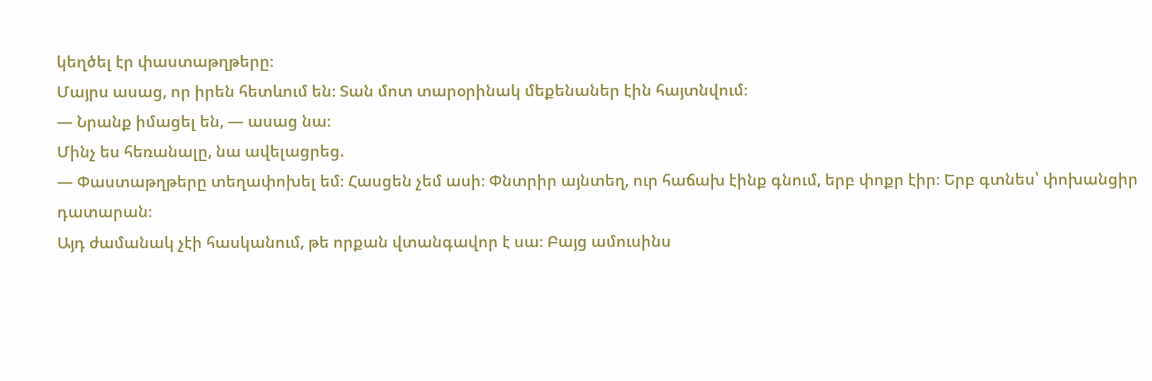կեղծել էր փաստաթղթերը։
Մայրս ասաց, որ իրեն հետևում են։ Տան մոտ տարօրինակ մեքենաներ էին հայտնվում։
— Նրանք իմացել են, — ասաց նա։
Մինչ ես հեռանալը, նա ավելացրեց.
— Փաստաթղթերը տեղափոխել եմ։ Հասցեն չեմ ասի։ Փնտրիր այնտեղ, ուր հաճախ էինք գնում, երբ փոքր էիր։ Երբ գտնես՝ փոխանցիր դատարան։
Այդ ժամանակ չէի հասկանում, թե որքան վտանգավոր է սա։ Բայց ամուսինս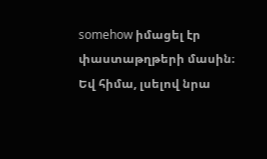somehow իմացել էր փաստաթղթերի մասին։
Եվ հիմա, լսելով նրա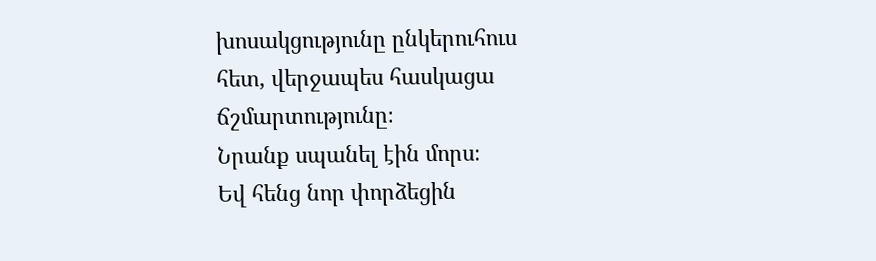խոսակցությունը ընկերուհուս հետ, վերջապես հասկացա ճշմարտությունը։
Նրանք սպանել էին մորս։
Եվ հենց նոր փորձեցին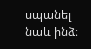սպանել նաև ինձ։